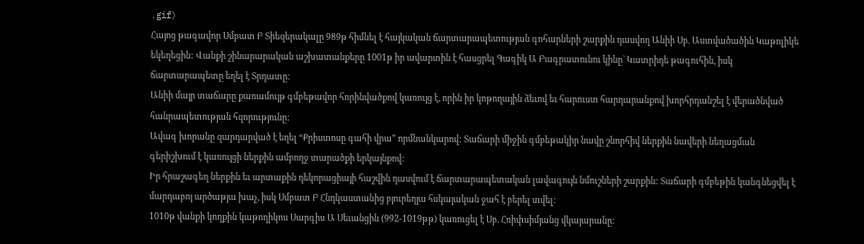.gif)
Հայոց թագավոր Սմբատ Բ Տիեզերակալը 989թ հիմնել է հայկական ճարտարապետության գոհարների շարքին դասվող Անիի Սբ. Աստվածածին Կաթոլիկե եկեղեցին: Վանքի շինարարական աշխատանքերը 1001թ իր ավարտին է հասցրել Գագիկ Ա Բագրատունու կինը` Կատրիդե թագուհին, իսկ ճարտարապետը եղել է Տրդատը:
Անիի մայր տաճարը քառամույթ գմբեթավոր հորինվածքով կառույց է, որին իր կոթողային ձեւով եւ հարուստ հարդարանքով խորհրդանշել է վերածնված հանրապետության հզորությունը:
Ավագ խորանը զարդարված է եղել “Քրիստոսը գահի վրա” որմնանկարով: Տաճարի միջին գմբեթակիր նավը շնորհիվ ներքին նավերի նեղացման գերիշխում է կառույցի ներքին ամբողջ տարածքի երկայնքով:
Իր հրաշագեղ ներքին եւ արտաքին դեկորացիայի հաշվին դասվում է ճարտարապետական լավագույն նմուշների շարքին: Տաճարի գմբեթին կանգնեցվել է մարդաբոյ արծաթյա խաչ, իսկ Սմբատ Բ Հնդկաստանից բյուրեղյա հսկայական ջահ է բերել տվել:
1010թ վանքի կողքին կաթողիկոս Սարգիս Ա Սեւանցին (992-1019թթ) կառուցել է Սբ. Հռիփսիմյանց վկայարանը: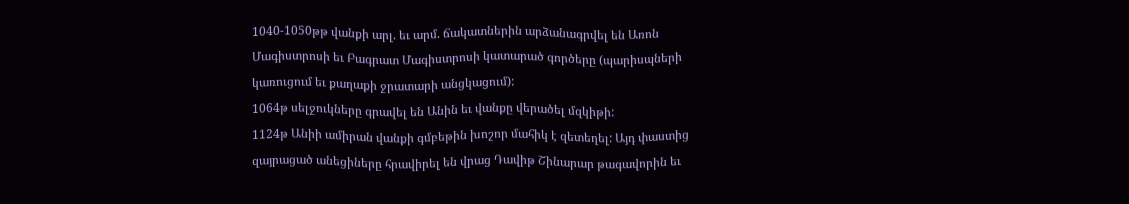1040-1050թթ վանքի արլ. եւ արմ. ճակատներին արձանագրվել են Առոն Մագիստրոսի եւ Բագրատ Մագիստրոսի կատարած գործերը (պարիսպների կառուցում եւ քաղաքի ջրատարի անցկացում):
1064թ սելջուկները գրավել են Անին եւ վանքը վերածել մզկիթի:
1124թ Անիի ամիրան վանքի գմբեթին խոշոր մահիկ է զետեղել: Այդ փաստից զայրացած անեցիները հրավիրել են վրաց Դավիթ Շինարար թագավորին եւ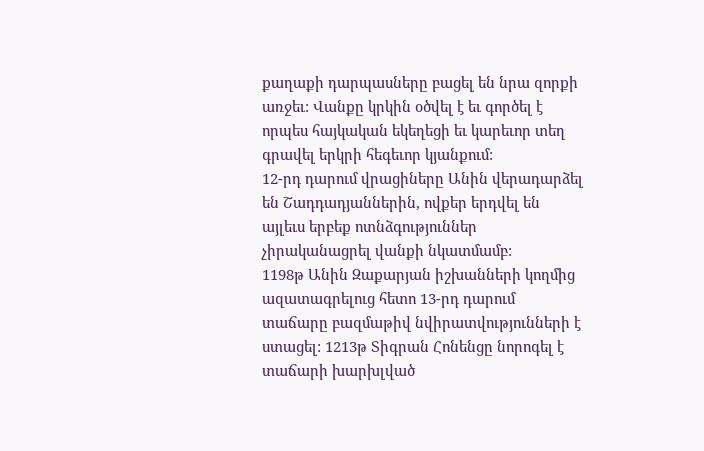քաղաքի դարպասները բացել են նրա զորքի առջեւ: Վանքը կրկին օծվել է եւ գործել է որպես հայկական եկեղեցի եւ կարեւոր տեղ գրավել երկրի հեգեւոր կյանքում:
12-րդ դարում վրացիները Անին վերադարձել են Շադդադյաններին, ովքեր երդվել են այլեւս երբեք ոտնձգություններ չիրականացրել վանքի նկատմամբ:
1198թ Անին Զաքարյան իշխանների կողմից ազատագրելուց հետո 13-րդ դարում տաճարը բազմաթիվ նվիրատվությունների է ստացել: 1213թ Տիգրան Հոնենցը նորոգել է տաճարի խարխլված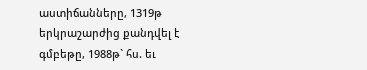աստիճանները, 1319թ երկրաշարժից քանդվել է գմբեթը, 1988թ` հս. եւ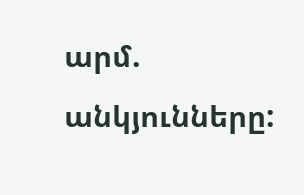արմ. անկյունները: